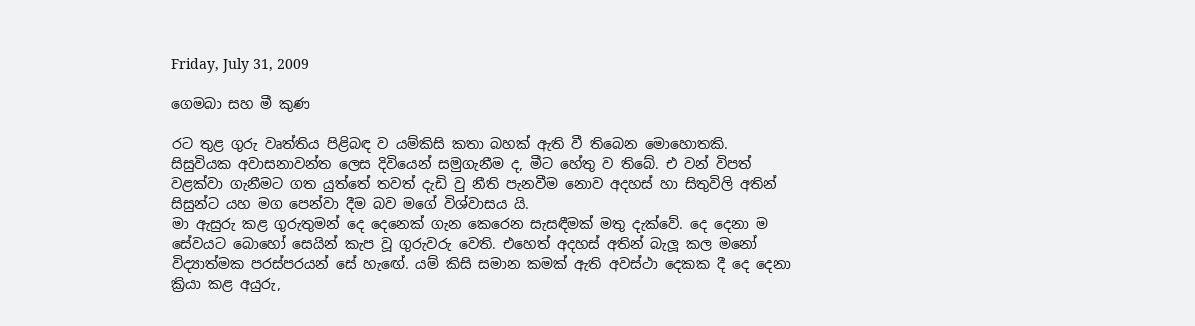Friday, July 31, 2009

ගෙමබා සහ මී කුණ

රට තුළ ගුරු වෘත්තිය පිළිබඳ ව යම්කිසි කතා බහක් ඇති වී තිබෙන මොහොතකි. සිසුවියක අවාසනාවන්ත ලෙස දිවියෙන් සමුගැනීම ද, මීට හේතු ව තිබේ. එ වන් විපත් වළක්වා ගැනීමට ගත යුත්තේ තවත් දැඩි වු නීති පැනවීම නොව අදහස් හා සිතුවිලි අතින් සිසුන්ට යහ මග පෙන්වා දීම බව මගේ විශ්වාසය යි.
මා ඇසුරු කළ ගුරුතුමන් දෙ දෙනෙක් ගැන කෙරෙන සැසඳීමක් මතු දැක්වේ. දෙ දෙනා ම සේවයට බොහෝ සෙයින් කැප වූ ගුරුවරු වෙති. එහෙත් අදහස් අතින් බැලූ කල මනෝ විද්‍යාත්මක පරස්පරයන් සේ හැඟේ. යම් කිසි සමාන කමක් ඇති අවස්ථා දෙකක දී දෙ දෙනා ක්‍රියා කළ අයුරු,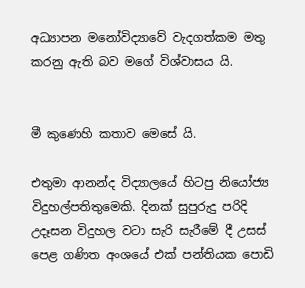අධ්‍යාපන මනෝවිද්‍යාවේ වැදගත්කම මතු කරනු ඇති බව මගේ විශ්වාසය යි.


මී කුණෙහි කතාව මෙසේ යි.

එතුමා ආනන්ද විද්‍යාලයේ හිටපු නියෝජ්‍ය විදුහල්පතිතුමෙකි. දිනක් සුපුරුදු පරිදි උදෑසන විදුහල වටා සැරි සැරීමේ දී උසස් පෙළ ගණිත අංශයේ එක් පන්තියක පොඩි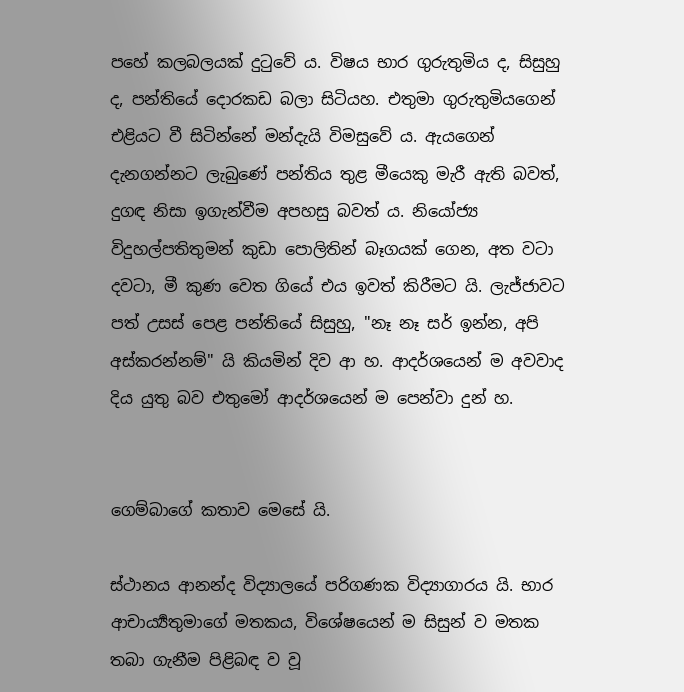පහේ කලබලයක් දුටුවේ ය. විෂය භාර ගුරුතුමිය ද, සිසුහු ද, පන්තියේ දොරකඩ බලා සිටියහ. එතුමා ගුරුතුමියගෙන් එළියට වී සිටින්නේ මන්දැයි විමසුවේ ය. ඇයගෙන් දැනගන්නට ලැබුණේ පන්තිය තුළ මීයෙකු මැරී ඇති බවත්, දුගඳ නිසා ඉගැන්වීම අපහසු බවත් ය. නියෝජ්‍ය විදුහල්පතිතුමන් කුඩා පොලිතින් බෑගයක් ගෙන, අත වටා දවටා, මී කුණ වෙත ගියේ එය ඉවත් කිරීමට යි. ලැජ්ජාවට පත් උසස් පෙළ පන්තියේ සිසුහු, "නෑ නෑ සර් ඉන්න, අපි අස්කරන්නම්" යි කියමින් දිව ආ හ. ආදර්ශයෙන් ම අවවාද දිය යුතු බව එතුමෝ ආදර්ශයෙන් ම පෙන්වා දුන් හ.


ගෙම්බාගේ කතාව මෙසේ යි.

ස්ථානය ආනන්ද විද්‍යාලයේ පරිගණක විද්‍යාගාරය යි. භාර ආචාර්‍ය්‍යතුමාගේ මතකය, විශේෂයෙන් ම සිසුන් ව මතක තබා ගැනීම පිළිබඳ ව වූ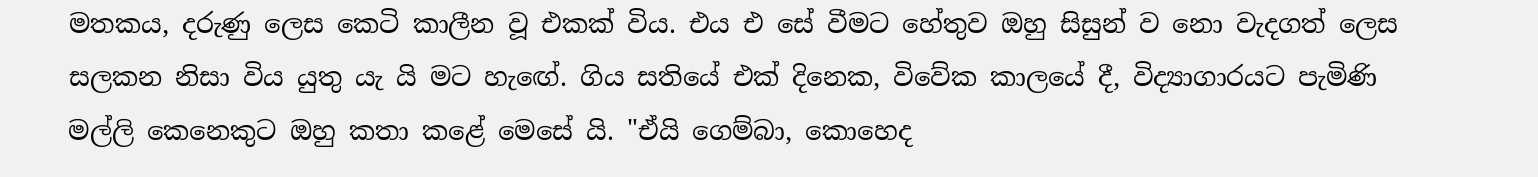මතකය, දරුණු ලෙස කෙටි කාලීන වූ එකක් විය. එය එ සේ වීමට හේතුව ඔහු සිසුන් ව නො වැදගත් ලෙස සලකන නිසා විය යුතු යැ යි මට හැඟේ. ගිය සතියේ එක් දිනෙක, විවේක කාලයේ දී, විද්‍යාගාරයට පැමිණි මල්ලි කෙනෙකුට ඔහු කතා කළේ මෙසේ යි. "ඒයි ගෙම්බා, කොහෙද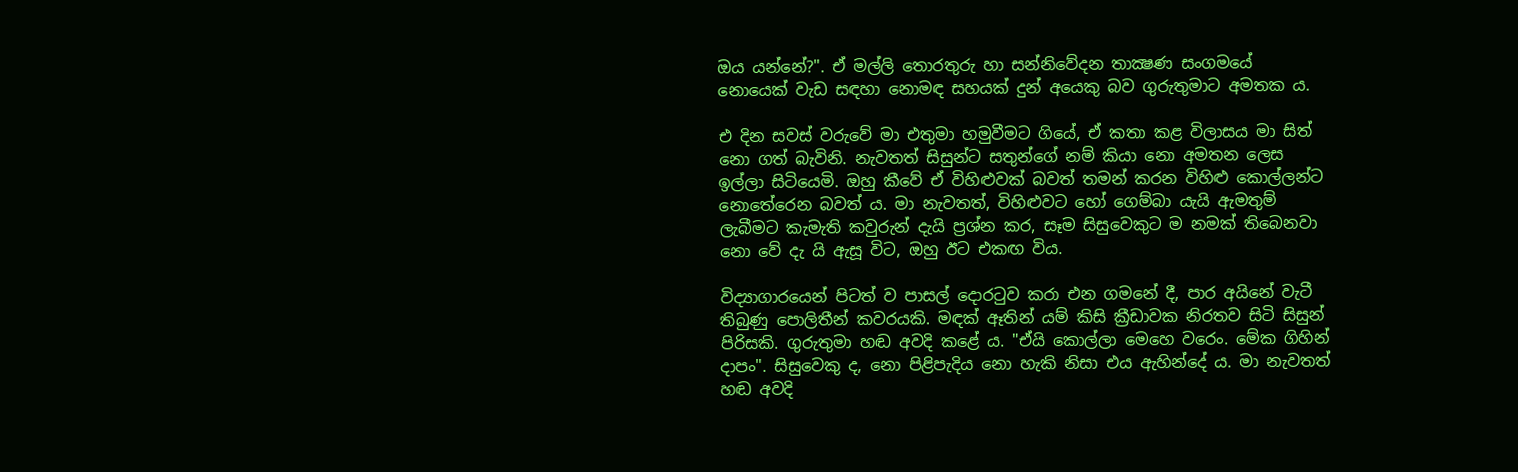ඔය යන්නේ?". ඒ මල්ලි තොරතුරු හා සන්නිවේදන තාක්‍ෂණ සංගමයේ නොයෙක් වැඩ සඳහා නොමඳ සහයක් දුන් අයෙකු බව ගුරුතුමාට අමතක ය.

එ දින සවස් වරුවේ මා එතුමා හමුවීමට ගියේ, ඒ කතා කළ විලාසය මා සිත් නො ගත් බැවිනි. නැවතත් සිසුන්ට සතුන්ගේ නම් කියා නො අමතන ලෙස ඉල්ලා සිටියෙමි. ඔහු කීවේ ඒ විහිළුවක් බවත් තමන් කරන විහිළු කොල්ලන්ට නොතේරෙන බවත් ය. මා නැවතත්, විහිළුවට හෝ ගෙම්බා යැයි ඇමතුම් ලැබීමට කැමැති කවුරුන් දැයි ප්‍රශ්න කර, සෑම සිසුවෙකුට ම නමක් තිබෙනවා නො වේ දැ යි ඇසූ විට, ඔහු ඊට එකඟ විය.

විද්‍යාගාරයෙන් පිටත් ව පාසල් දොරටුව කරා එන ගමනේ දී, පාර අයිනේ වැටී තිබුණු පොලිතීන් කවරයකි. මඳක් ඈතින් යම් කිසි ක්‍රීඩාවක නිරතව සිටි සිසුන් පිරිසකි. ගුරුතුමා හඬ අවදි කළේ ය. "ඒයි කොල්ලා මෙහෙ වරෙං. මේක ගිහින් දාපං". සිසුවෙකු ද, නො පිළිපැදිය නො හැකි නිසා එය ඇහින්දේ ය. මා නැවතත් හඬ අවදි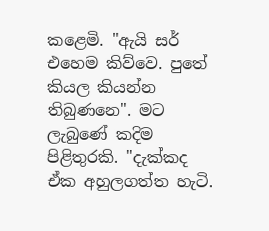කළෙමි. "ඇයි සර් එහෙම කිව්වෙ. පුතේ කියල කියන්න තිබුණනෙ". මට ලැබුණේ කදිම පිළිතුරකි. "දැක්කද ඒක අහුලගත්ත හැටි.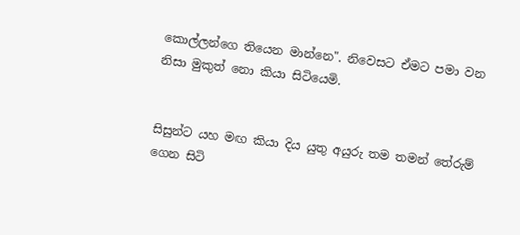කොල්ලන්ගෙ තියෙන මාන්නෙ". නිවෙසට ඒමට පමා වන නිසා මුකුත් නො කියා සිටියෙමි.


සිසුන්ට යහ මඟ කියා දිය යුතු අයුරු තම තමන් තේරුම් ගෙන සිටි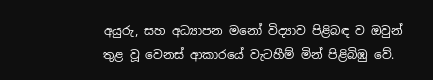අයුරු, සහ අධ්‍යාපන මනෝ විද්‍යාව පිළිබඳ ව ඔවුන් තුළ වූ වෙනස් ආකාරයේ වැටහීම් මින් පිළිබිඹු වේ.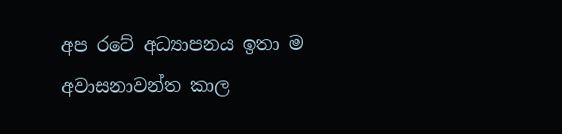අප රටේ අධ්‍යාපනය ඉතා ම අවාසනාවන්ත කාල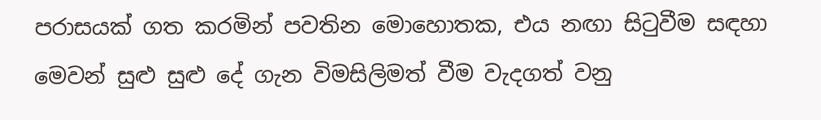පරාසයක් ගත කරමින් පවතින මොහොතක, එය නඟා සිටුවීම සඳහා මෙවන් සුළු සුළු දේ ගැන විමසිලිමත් වීම වැදගත් වනු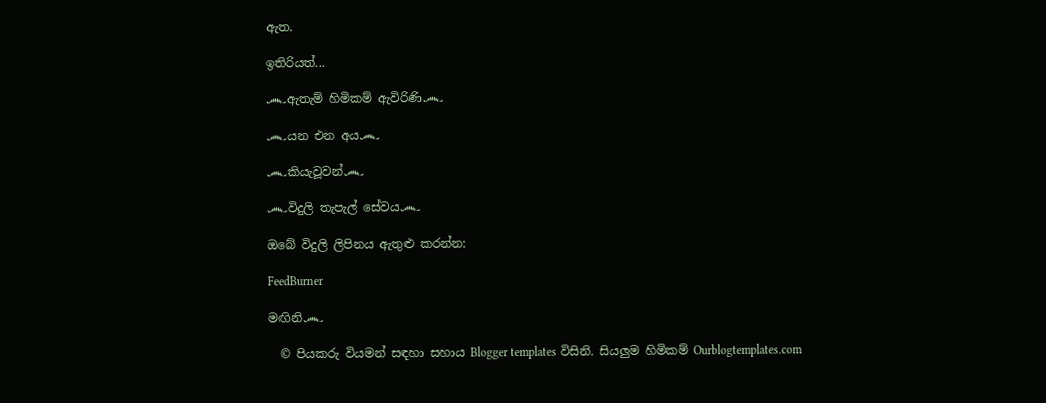ඇත.

ඉතිරියත්...

෴ඇතැම් හිමිකම් ඇවිරිණි෴

෴යන එන අය෴

෴කියැවූවන්෴

෴විදුලි තැපැල් සේවය෴

ඔබේ විදුලි ලිපිනය ඇතුළු කරන්න:

FeedBurner

මඟිනි෴

  © පියකරු වියමන් සඳහා සහාය Blogger templates විසිනි. සියලුම හිමිකම් Ourblogtemplates.com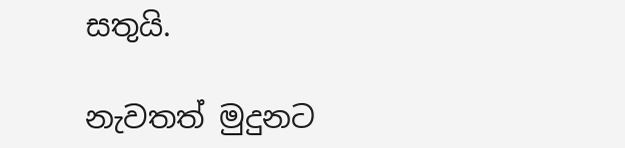සතුයි.

නැවතත් මුදුනට